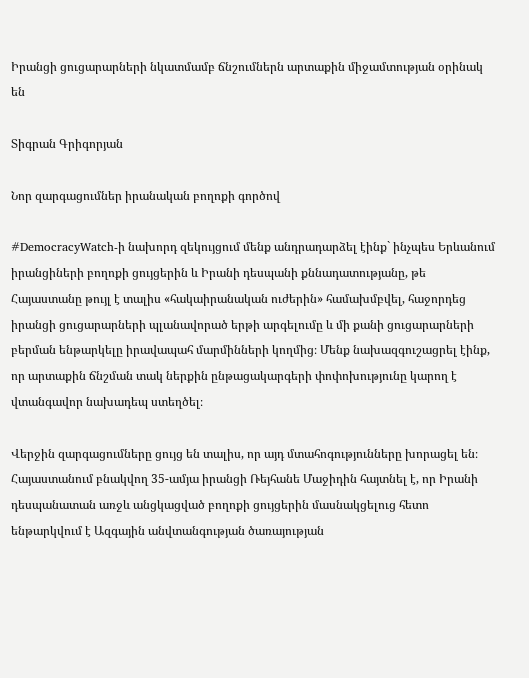Իրանցի ցուցարարների նկատմամբ ճնշումներն արտաքին միջամտության օրինակ են

Տիգրան Գրիգորյան

Նոր զարգացումներ իրանական բողոքի գործով

#DemocracyWatch-ի նախորդ զեկույցում մենք անդրադարձել էինք` ինչպես Երևանում իրանցիների բողոքի ցույցերին և Իրանի դեսպանի քննադատությանը, թե Հայաստանը թույլ է տալիս «հակաիրանական ուժերին» համախմբվել, հաջորդեց իրանցի ցուցարարների պլանավորած երթի արգելումը և մի քանի ցուցարարների բերման ենթարկելը իրավապահ մարմինների կողմից։ Մենք նախազգուշացրել էինք, որ արտաքին ճնշման տակ ներքին ընթացակարգերի փոփոխությունը կարող է վտանգավոր նախադեպ ստեղծել։

Վերջին զարգացումները ցույց են տալիս, որ այդ մտահոգությունները խորացել են։ Հայաստանում բնակվող 35-ամյա իրանցի Ռեյհանե Մաջիդին հայտնել է, որ Իրանի դեսպանատան առջև անցկացված բողոքի ցույցերին մասնակցելուց հետո ենթարկվում է Ազգային անվտանգության ծառայության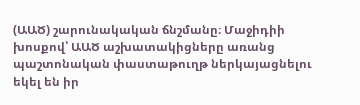(ԱԱԾ) շարունակական ճնշմանը։ Մաջիդիի խոսքով՝ ԱԱԾ աշխատակիցները առանց պաշտոնական փաստաթուղթ ներկայացնելու եկել են իր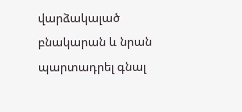վարձակալած բնակարան և նրան պարտադրել գնալ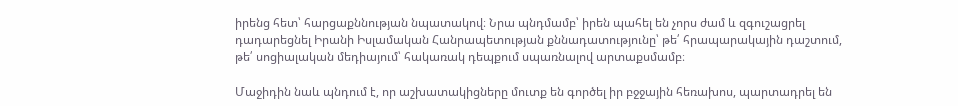իրենց հետ՝ հարցաքննության նպատակով։ Նրա պնդմամբ՝ իրեն պահել են չորս ժամ և զգուշացրել դադարեցնել Իրանի Իսլամական Հանրապետության քննադատությունը՝ թե՛ հրապարակային դաշտում, թե՛ սոցիալական մեդիայում՝ հակառակ դեպքում սպառնալով արտաքսմամբ։

Մաջիդին նաև պնդում է, որ աշխատակիցները մուտք են գործել իր բջջային հեռախոս, պարտադրել են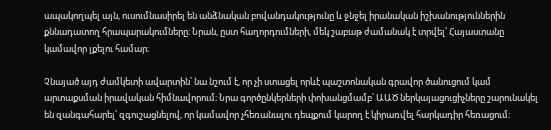ապակողպել այն, ուսումնասիրել են անձնական բովանդակությունը և ջնջել իրանական իշխանություններին քննադատող հրապարակումները։ Նրան, ըստ հաղորդումների, մեկ շաբաթ ժամանակ է տրվել՝ Հայաստանը կամավոր լքելու համար։

Չնայած այդ ժամկետի ավարտին՝ նա նշում է, որ չի ստացել որևէ պաշտոնական գրավոր ծանուցում կամ արտաքսման իրավական հիմնավորում։ Նրա գործընկերների փոխանցմամբ՝ ԱԱԾ ներկայացուցիչները շարունակել են զանգահարել՝ զգուշացնելով, որ կամավոր չհեռանալու դեպքում կարող է կիրառվել հարկադիր հեռացում։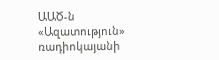ԱԱԾ-ն «Ազատություն» ռադիոկայանի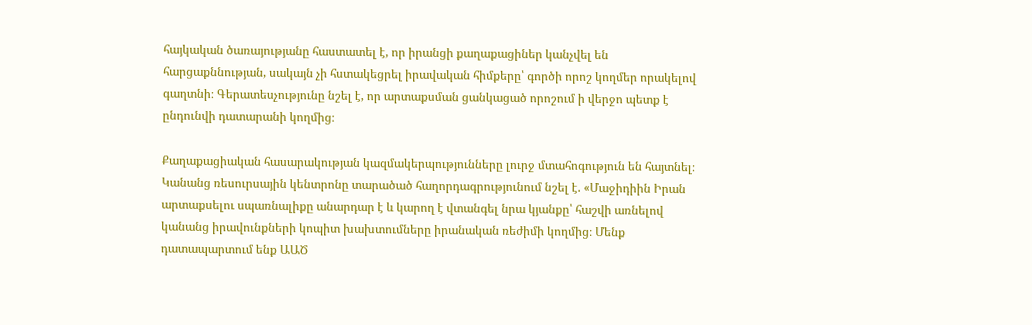հայկական ծառայությանը հաստատել է, որ իրանցի քաղաքացիներ կանչվել են հարցաքննության, սակայն չի հստակեցրել իրավական հիմքերը՝ գործի որոշ կողմեր որակելով գաղտնի։ Գերատեսչությունը նշել է, որ արտաքսման ցանկացած որոշում ի վերջո պետք է ընդունվի դատարանի կողմից։

Քաղաքացիական հասարակության կազմակերպությունները լուրջ մտահոգություն են հայտնել։ Կանանց ռեսուրսային կենտրոնը տարածած հաղորդագրությունում նշել է. «Մաջիդիին Իրան արտաքսելու սպառնալիքը անարդար է և կարող է վտանգել նրա կյանքը՝ հաշվի առնելով կանանց իրավունքների կոպիտ խախտումները իրանական ռեժիմի կողմից։ Մենք դատապարտում ենք ԱԱԾ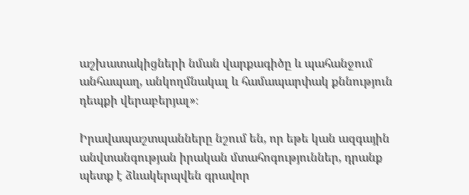աշխատակիցների նման վարքագիծը և պահանջում անհապաղ, անկողմնակալ և համապարփակ քննություն դեպքի վերաբերյալ»։

Իրավապաշտպանները նշում են, որ եթե կան ազգային անվտանգության իրական մտահոգություններ, դրանք պետք է ձևակերպվեն գրավոր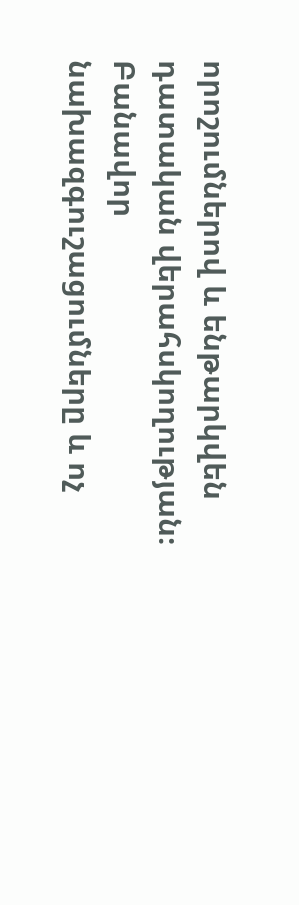որոշումներով և ենթարկվեն դատական վերահսկողության։ Բանավոր նախազգուշացումները և ոչ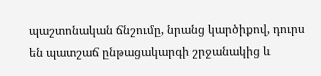պաշտոնական ճնշումը, նրանց կարծիքով, դուրս են պատշաճ ընթացակարգի շրջանակից և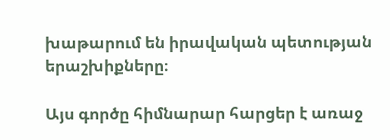խաթարում են իրավական պետության երաշխիքները։

Այս գործը հիմնարար հարցեր է առաջ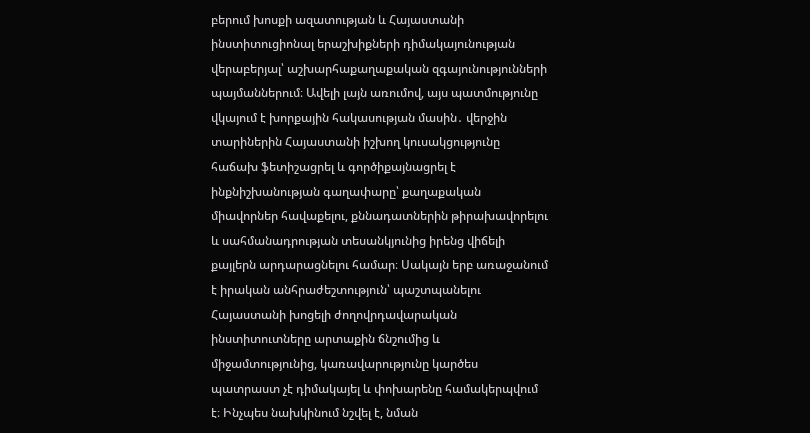բերում խոսքի ազատության և Հայաստանի ինստիտուցիոնալ երաշխիքների դիմակայունության վերաբերյալ՝ աշխարհաքաղաքական զգայունությունների պայմաններում։ Ավելի լայն առումով, այս պատմությունը վկայում է խորքային հակասության մասին․ վերջին տարիներին Հայաստանի իշխող կուսակցությունը հաճախ ֆետիշացրել և գործիքայնացրել է ինքնիշխանության գաղափարը՝ քաղաքական միավորներ հավաքելու, քննադատներին թիրախավորելու և սահմանադրության տեսանկյունից իրենց վիճելի քայլերն արդարացնելու համար։ Սակայն երբ առաջանում է իրական անհրաժեշտություն՝ պաշտպանելու Հայաստանի խոցելի ժողովրդավարական ինստիտուտները արտաքին ճնշումից և միջամտությունից, կառավարությունը կարծես պատրաստ չէ դիմակայել և փոխարենը համակերպվում է։ Ինչպես նախկինում նշվել է, նման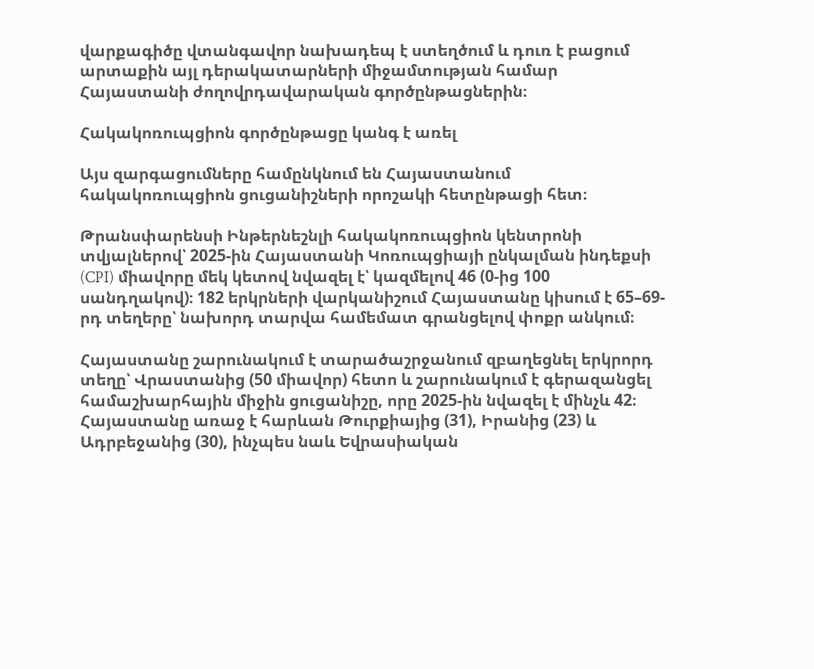վարքագիծը վտանգավոր նախադեպ է ստեղծում և դուռ է բացում արտաքին այլ դերակատարների միջամտության համար Հայաստանի ժողովրդավարական գործընթացներին։

Հակակոռուպցիոն գործընթացը կանգ է առել

Այս զարգացումները համընկնում են Հայաստանում հակակոռուպցիոն ցուցանիշների որոշակի հետընթացի հետ։

Թրանսփարենսի Ինթերնեշնլի հակակոռուպցիոն կենտրոնի տվյալներով՝ 2025-ին Հայաստանի Կոռուպցիայի ընկալման ինդեքսի (CPI) միավորը մեկ կետով նվազել է՝ կազմելով 46 (0-ից 100 սանդղակով)։ 182 երկրների վարկանիշում Հայաստանը կիսում է 65–69-րդ տեղերը՝ նախորդ տարվա համեմատ գրանցելով փոքր անկում։

Հայաստանը շարունակում է տարածաշրջանում զբաղեցնել երկրորդ տեղը՝ Վրաստանից (50 միավոր) հետո և շարունակում է գերազանցել համաշխարհային միջին ցուցանիշը, որը 2025-ին նվազել է մինչև 42։ Հայաստանը առաջ է հարևան Թուրքիայից (31), Իրանից (23) և Ադրբեջանից (30), ինչպես նաև Եվրասիական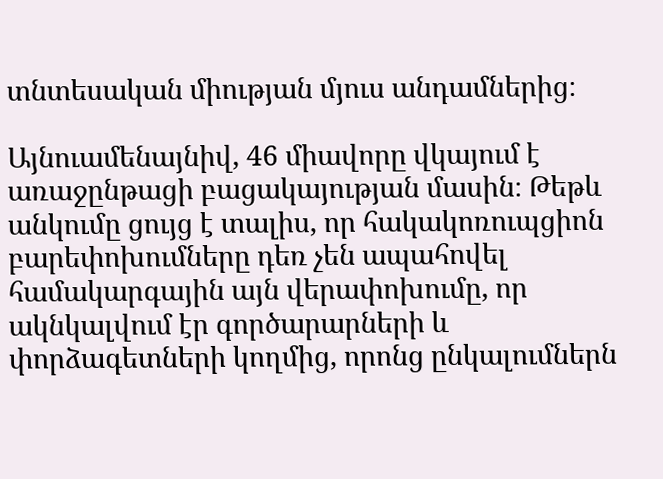տնտեսական միության մյուս անդամներից։

Այնուամենայնիվ, 46 միավորը վկայում է առաջընթացի բացակայության մասին։ Թեթև անկումը ցույց է տալիս, որ հակակոռուպցիոն բարեփոխումները դեռ չեն ապահովել համակարգային այն վերափոխումը, որ ակնկալվում էր գործարարների և փորձագետների կողմից, որոնց ընկալումներն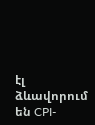էլ ձևավորում են CPI-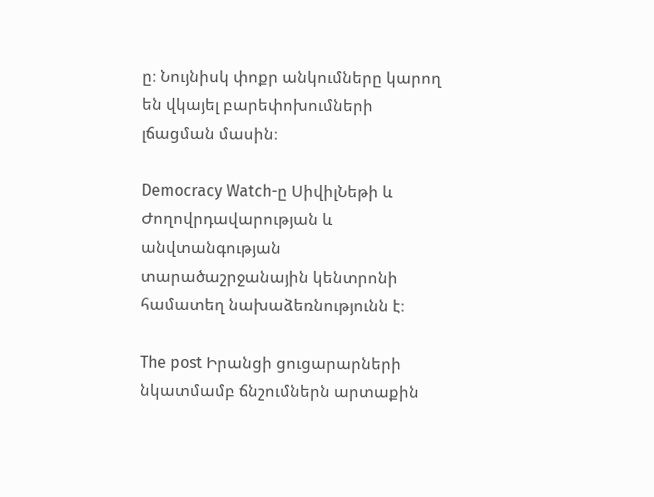ը։ Նույնիսկ փոքր անկումները կարող են վկայել բարեփոխումների լճացման մասին։

Democracy Watch-ը ՍիվիլՆեթի և Ժողովրդավարության և անվտանգության տարածաշրջանային կենտրոնի համատեղ նախաձեռնությունն է։

The post Իրանցի ցուցարարների նկատմամբ ճնշումներն արտաքին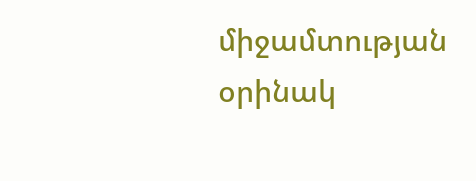միջամտության օրինակ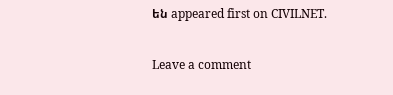են appeared first on CIVILNET.

Leave a comment